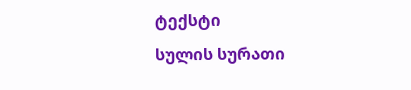ტექსტი
სულის სურათი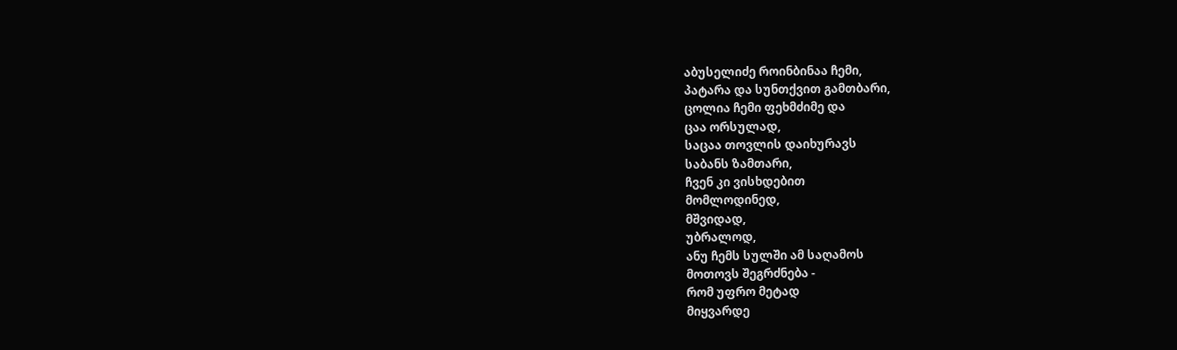აბუსელიძე როინბინაა ჩემი,
პატარა და სუნთქვით გამთბარი,
ცოლია ჩემი ფეხმძიმე და
ცაა ორსულად,
საცაა თოვლის დაიხურავს
საბანს ზამთარი,
ჩვენ კი ვისხდებით
მომლოდინედ,
მშვიდად,
უბრალოდ,
ანუ ჩემს სულში ამ საღამოს
მოთოვს შეგრძნება -
რომ უფრო მეტად
მიყვარდე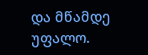და მწამდე უფალო.